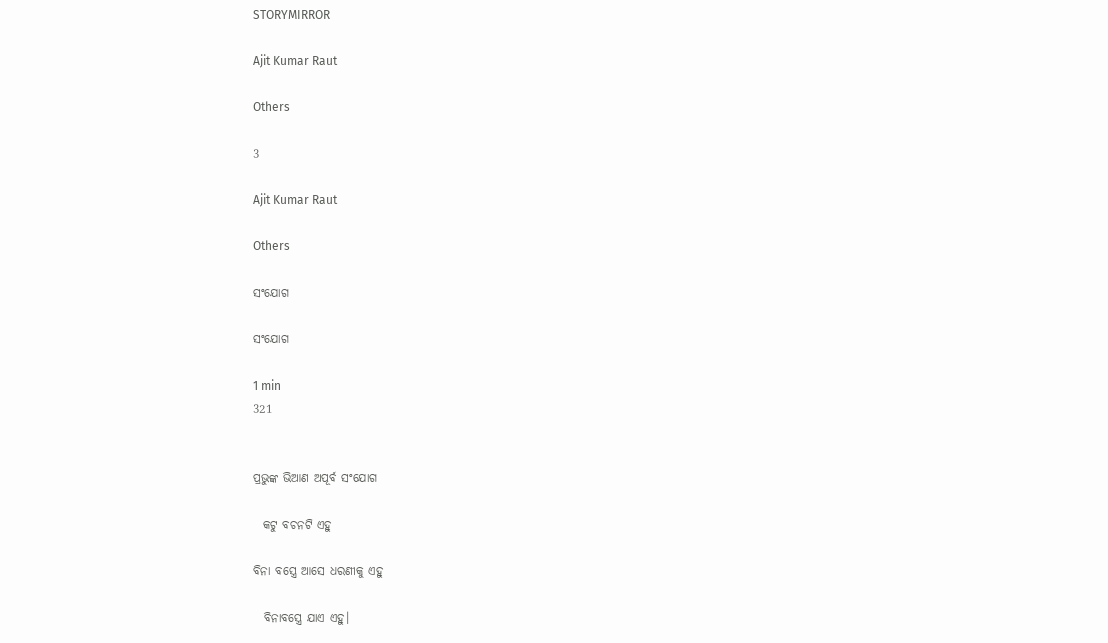STORYMIRROR

Ajit Kumar Raut

Others

3

Ajit Kumar Raut

Others

ସଂଯୋଗ

ସଂଯୋଗ

1 min
321


ପ୍ରଭୁଙ୍କ ଭିଆଣ ଅପୂର୍ବ ସଂଯୋଗ

  କଟୁ ବଚନଟି ଏହୁ

ବିନା ବସ୍ତ୍ରେ ଆସେ ଧରଣୀକୁ ଏହୁ

  ବିନାବସ୍ତ୍ରେ ଯାଏ ଏହୁ।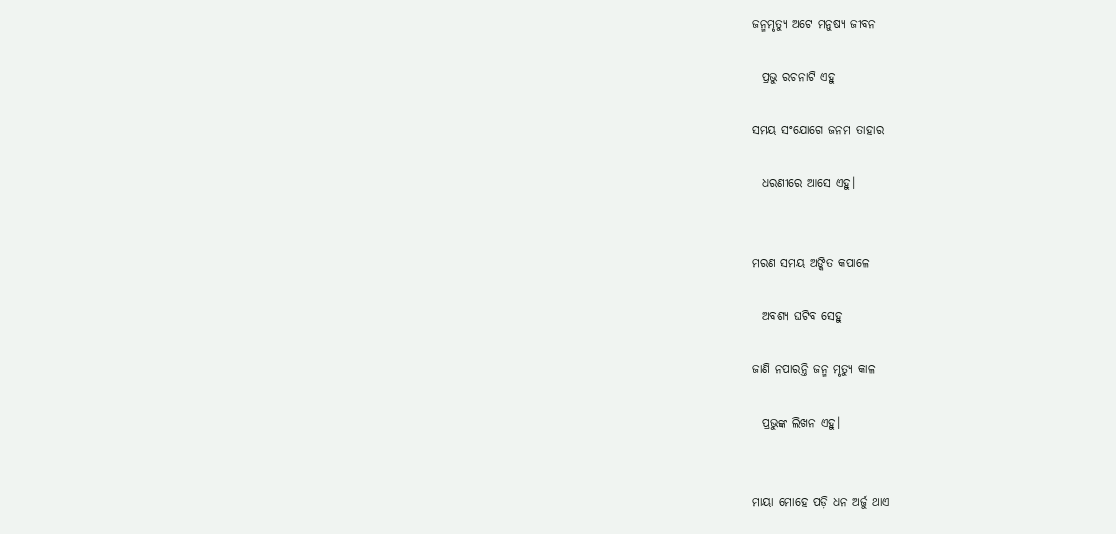ଜନ୍ମମୃତ୍ୟୁ ଅଟେ ମନୁଷ୍ୟ ଜୀବନ

  ପ୍ରଭୁ ରଚନାଟି ଏହୁ

ସମୟ ସଂଯୋଗେ ଜନମ ତାହାର

  ଧରଣୀରେ ଆସେ ଏହୁ।


ମରଣ ସମୟ ଅଙ୍କିତ କପାଳେ

  ଅବଶ୍ୟ ଘଟିବ ସେହୁ

ଜାଣି ନପାରନ୍ତି ଜନ୍ମ ମୃତ୍ୟୁ କାଳ

  ପ୍ରଭୁଙ୍କ ଲିଖନ ଏହୁ।


ମାୟା ମୋହେ ପଡ଼ି ଧନ ଅର୍ଜୁ ଥାଏ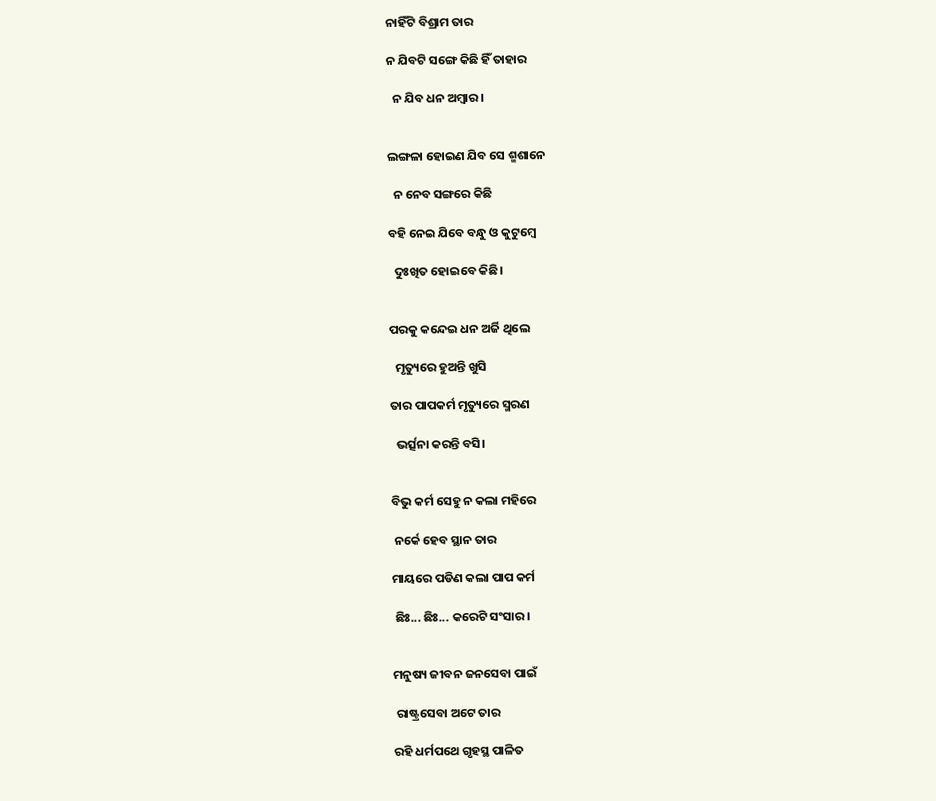ନାହିଁଟି ବିଶ୍ରାମ ତାର

ନ ଯିବଟି ସଙ୍ଗେ କିଛି ହିଁ ତାହାର

  ନ ଯିବ ଧନ ଅମ୍ବାର।


ଲଙ୍ଗଳା ହୋଇଣ ଯିବ ସେ ଶ୍ମଶାନେ

  ନ ନେବ ସଙ୍ଗରେ କିଛି

ବହି ନେଇ ଯିବେ ବନ୍ଧୁ ଓ କୁଟୁମ୍ବେ

  ଦୁଃଖିତ ହୋଇବେ କିଛି।


ପରକୁ କନ୍ଦେଇ ଧନ ଅର୍ଜି ଥିଲେ

  ମୃତ୍ୟୁରେ ହୁଅନ୍ତି ଖୁସି

ତାର ପାପକର୍ମ ମୃତ୍ୟୁରେ ସ୍ମରଣ

  ଭର୍ତ୍ସନା କରନ୍ତି ବସି।


ବିଭୁ କର୍ମ ସେହୁ ନ କଲା ମହିରେ

 ନର୍କେ ହେବ ସ୍ଥାନ ତାର

ମାୟରେ ପଡିଣ କଲା ପାପ କର୍ମ

 ଛିଃ... ଛିଃ... କରେଟି ସଂସାର।


ମନୁଷ୍ୟ ଜୀବନ ଜନସେବା ପାଇଁ

 ରାଷ୍ଟ୍ରସେବା ଅଟେ ତାର

ରହି ଧର୍ମପଥେ ଗୃହସ୍ଥ ପାଳିତ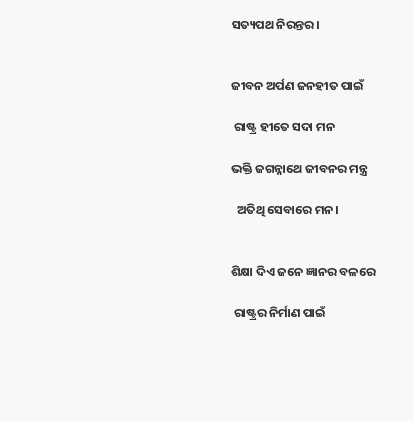ସତ୍ୟପଥ ନିରନ୍ତର।


ଜୀବନ ଅର୍ପଣ ଜନହୀତ ପାଇଁ

 ରାଷ୍ଟ୍ର ହୀତେ ସଦା ମନ

ଭକ୍ତି ଜଗନ୍ନାଥେ ଜୀବନର ମନ୍ତ୍ର

  ଅତିଥି ସେବାରେ ମନ।


ଶିକ୍ଷା ଦିଏ ଜନେ ଜ୍ଞାନର ବଳରେ

 ରାଷ୍ଟ୍ରର ନିର୍ମାଣ ପାଇଁ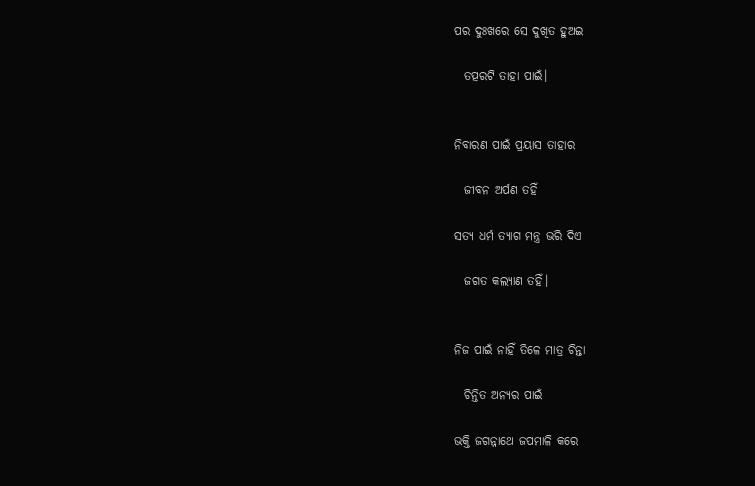ପର ଦୁଃଖରେ ସେ ଦୁଖିତ ହୁଅଇ

  ତତ୍ପରଟି ତାହା ପାଇଁ।


ନିବାରଣ ପାଇଁ ପ୍ରୟାସ ତାହାର

  ଜୀବନ ଅର୍ପଣ ତହିଁ

ସତ୍ୟ ଧର୍ମ ତ୍ୟାଗ ମନ୍ତ୍ର ଭରି ଦିଏ

  ଜଗତ କଲ୍ୟାଣ ତହିଁ।


ନିଜ ପାଇଁ ନାହିଁ ତିଳେ ମାତ୍ର ଚିନ୍ତା

  ଚିନ୍ତିତ ଅନ୍ୟର ପାଇଁ

ଭକ୍ତି ଜଗନ୍ନାଥେ ଜପମାଳି କରେ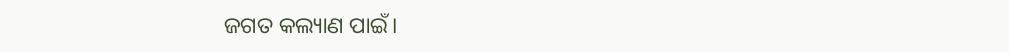ଜଗତ କଲ୍ୟାଣ ପାଇଁ।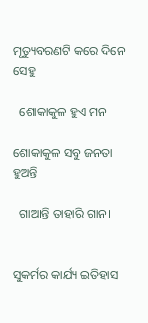ମୃତ୍ୟୁବରଣଟି କରେ ଦିନେ ସେହୁ

  ଶୋକାକୁଳ ହୁଏ ମନ

ଶୋକାକୁଳ ସବୁ ଜନତା ହୁଅନ୍ତି

  ଗାଆନ୍ତି ତାହାରି ଗାନ।


ସୁକର୍ମର କାର୍ଯ୍ୟ ଇତିହାସ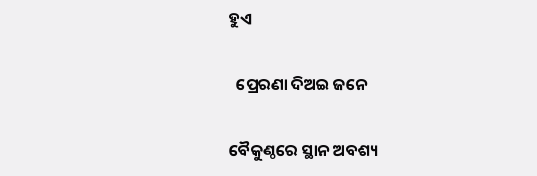ହୁଏ

  ପ୍ରେରଣା ଦିଅଇ ଜନେ

ବୈକୁଣ୍ଠରେ ସ୍ଥାନ ଅବଶ୍ୟ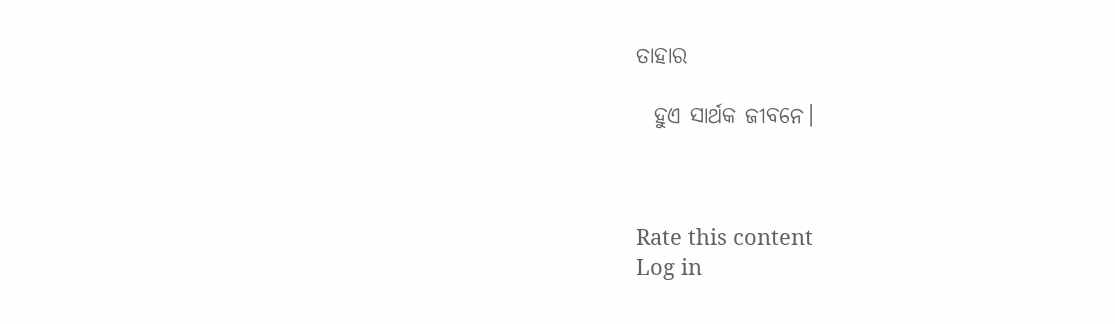ତାହାର

  ହୁଏ ସାର୍ଥକ ଜୀବନେ।



Rate this content
Log in